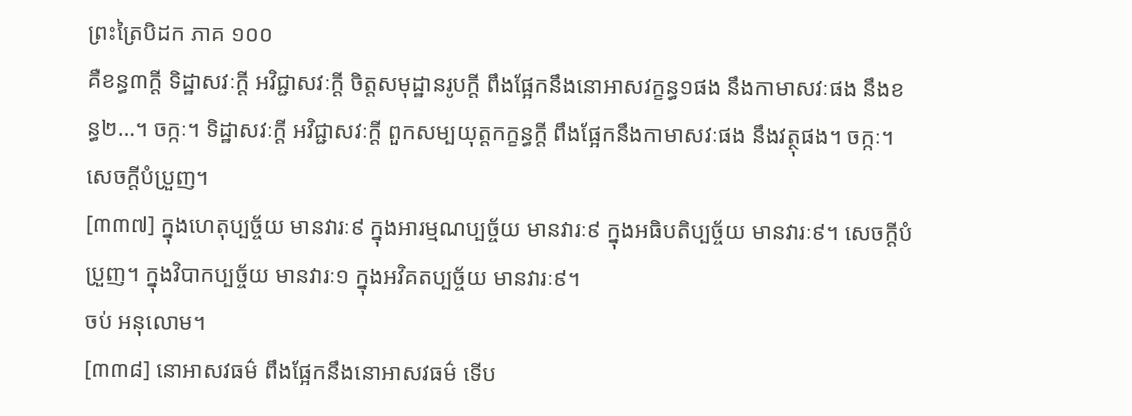ព្រះត្រៃបិដក ភាគ ១០០
គឺខន្ធ៣ក្តី ទិដ្ឋាសវៈក្តី អវិជ្ជាសវៈក្តី ចិត្តសមុដ្ឋានរូបក្តី ពឹងផ្អែកនឹងនោអាសវក្ខន្ធ១ផង នឹងកាមាសវៈផង នឹងខន្ធ២…។ ចក្កៈ។ ទិដ្ឋាសវៈក្តី អវិជ្ជាសវៈក្តី ពួកសម្បយុត្តកក្ខន្ធក្តី ពឹងផ្អែកនឹងកាមាសវៈផង នឹងវត្ថុផង។ ចក្កៈ។ សេចក្តីបំប្រួញ។
[៣៣៧] ក្នុងហេតុប្បច្ច័យ មានវារៈ៩ ក្នុងអារម្មណប្បច្ច័យ មានវារៈ៩ ក្នុងអធិបតិប្បច្ច័យ មានវារៈ៩។ សេចក្តីបំប្រួញ។ ក្នុងវិបាកប្បច្ច័យ មានវារៈ១ ក្នុងអវិគតប្បច្ច័យ មានវារៈ៩។
ចប់ អនុលោម។
[៣៣៨] នោអាសវធម៌ ពឹងផ្អែកនឹងនោអាសវធម៌ ទើប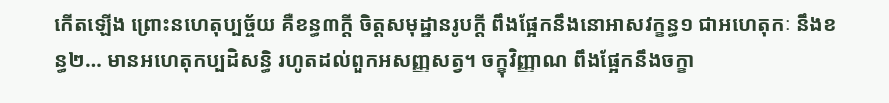កើតឡើង ព្រោះនហេតុប្បច្ច័យ គឺខន្ធ៣ក្តី ចិត្តសមុដ្ឋានរូបក្តី ពឹងផ្អែកនឹងនោអាសវក្ខន្ធ១ ជាអហេតុកៈ នឹងខន្ធ២… មានអហេតុកប្បដិសន្ធិ រហូតដល់ពួកអសញ្ញសត្វ។ ចក្ខុវិញ្ញាណ ពឹងផ្អែកនឹងចក្ខា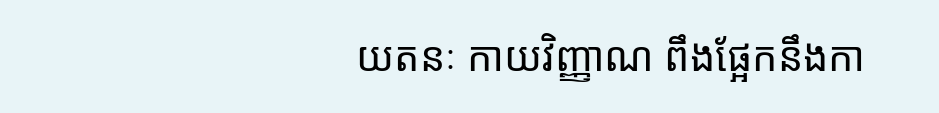យតនៈ កាយវិញ្ញាណ ពឹងផ្អែកនឹងកា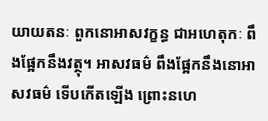យាយតនៈ ពួកនោអាសវក្ខន្ធ ជាអហេតុកៈ ពឹងផ្អែកនឹងវត្ថុ។ អាសវធម៌ ពឹងផ្អែកនឹងនោអាសវធម៌ ទើបកើតឡើង ព្រោះនហេ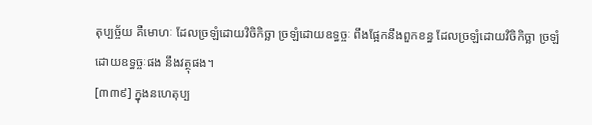តុប្បច្ច័យ គឺមោហៈ ដែលច្រឡំដោយវិចិកិច្ឆា ច្រឡំដោយឧទ្ធច្ចៈ ពឹងផ្អែកនឹងពួកខន្ធ ដែលច្រឡំដោយវិចិកិច្ឆា ច្រឡំដោយឧទ្ធច្ចៈផង នឹងវត្ថុផង។
[៣៣៩] ក្នុងនហេតុប្ប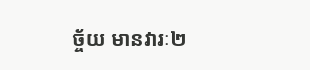ច្ច័យ មានវារៈ២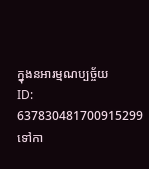ក្នុងនអារម្មណប្បច្ច័យ
ID: 637830481700915299
ទៅកា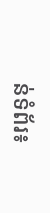ន់ទំព័រ៖